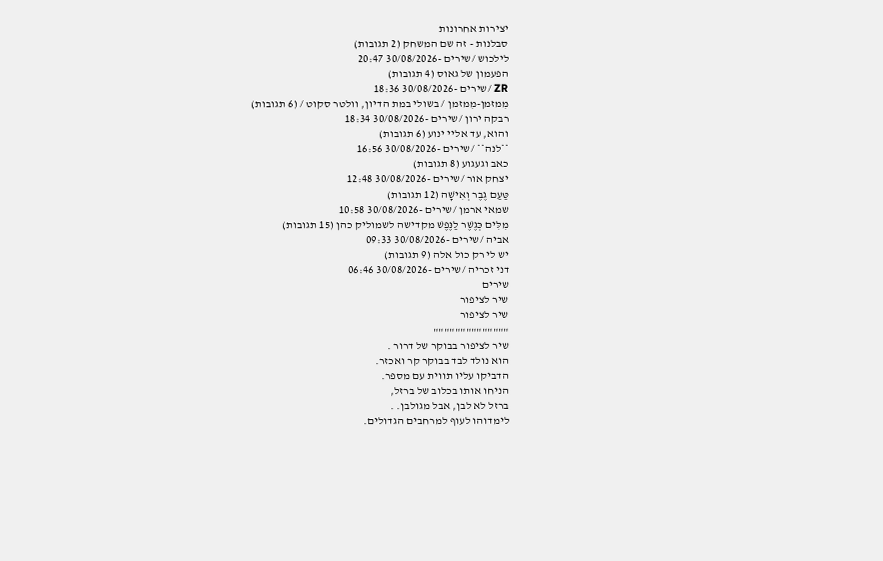יצירות אחרונות
סבלנות - זה שם המשחק (2 תגובות)
לילכוש /שירים -30/08/2026 20:47
הפעמון של גאוס (4 תגובות)
ZR /שירים -30/08/2026 18:36
מִמזמן-מִמזמן / בשולי במת הדיון, וולטר סקוט / (6 תגובות)
רבקה ירון /שירים -30/08/2026 18:34
והוא, עד אליי ינוע (6 תגובות)
**לנה** /שירים -30/08/2026 16:56
כאב וגעגוע (8 תגובות)
יצחק אור /שירים -30/08/2026 12:48
טַּעַם גֶבֶר וְאִישָׁה (12 תגובות)
שמאי ארמן /שירים -30/08/2026 10:58
מִלִּים כְּגֶשֶׁר לַנֶּפֶשׁ מקדישה לשמוליק כהן (15 תגובות)
אביה /שירים -30/08/2026 09:33
יש לי רק כול אלה (9 תגובות)
דני זכריה /שירים -30/08/2026 06:46
שירים
שיר לציפור
שיר לציפור
""""""""""""""
שיר לציפור בבוקר של דרור .
הוא נולד לבד בבוקר קר ואכזר.
הדביקו עליו תווית עם מספר.
הניחו אותו בכלוב של ברזל,
ברזל לא לבן, אבל מגולבן. .
לימדוהו לעוף למרחבים הגדולים.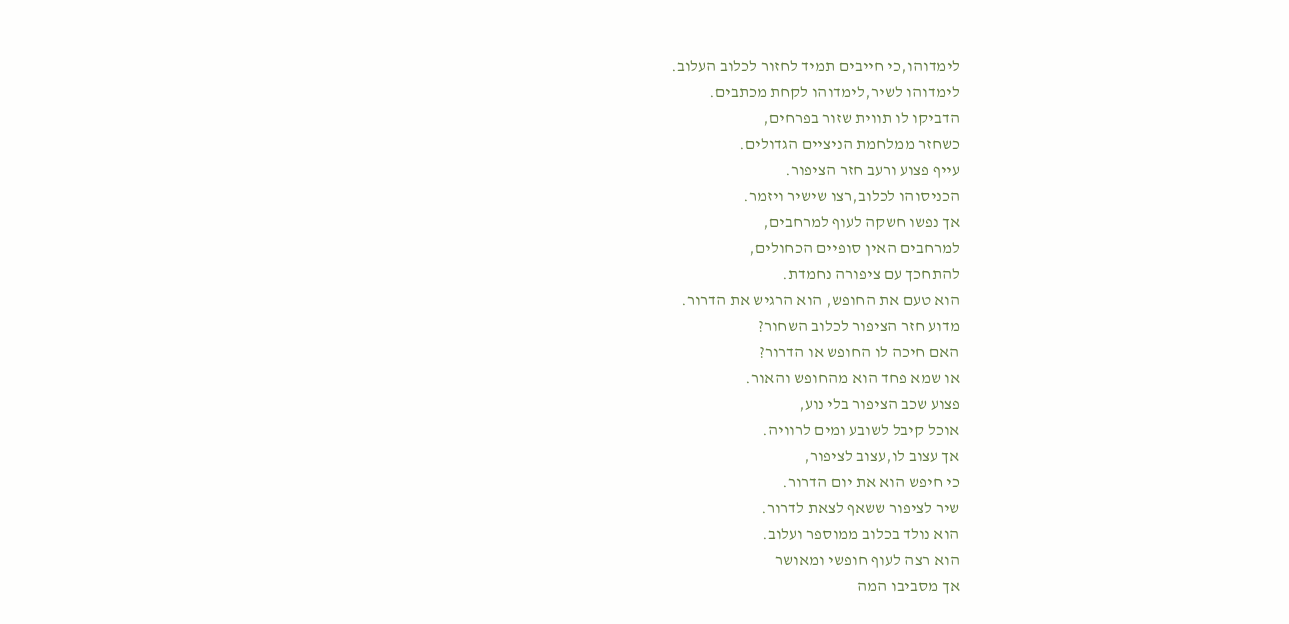לימדוהו,כי חייבים תמיד לחזור לכלוב העלוב.
לימדוהו לשיר,לימדוהו לקחת מכתבים.
הדביקו לו תווית שזור בפרחים,
כשחזר ממלחמת הניציים הגדולים.
עייף פצוע ורעב חזר הציפור.
הכניסוהו לכלוב,רצו שישיר ויזמר.
אך נפשו חשקה לעוף למרחבים,
למרחבים האין סופיים הכחולים,
להתחכך עם ציפורה נחמדת.
הוא טעם את החופש, הוא הרגיש את הדרור.
מדוע חזר הציפור לכלוב השחור?
האם חיכה לו החופש או הדרור?
או שמא פחד הוא מהחופש והאור.
פצוע שכב הציפור בלי נוע,
אוכל קיבל לשובע ומים לרוויה.
אך עצוב לו,עצוב לציפור,
כי חיפש הוא את יום הדרור.
שיר לציפור ששאף לצאת לדרור.
הוא נולד בכלוב ממוספר ועלוב.
הוא רצה לעוף חופשי ומאושר
אך מסביבו המה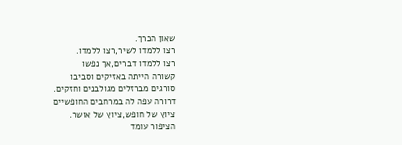שאון הכרך.
רצו ללמדו לשיר,רצו ללמדו.
רצו ללמדו דברים,אך נפשו
קשורה הייתה באזיקים וסביבו
סורגים מברזלים מגולבנים וחזקים.
דרורה עפה לה במרחבים החופשיים
ציוץ של חופש,ציוץ של אושר.
הציפור עומד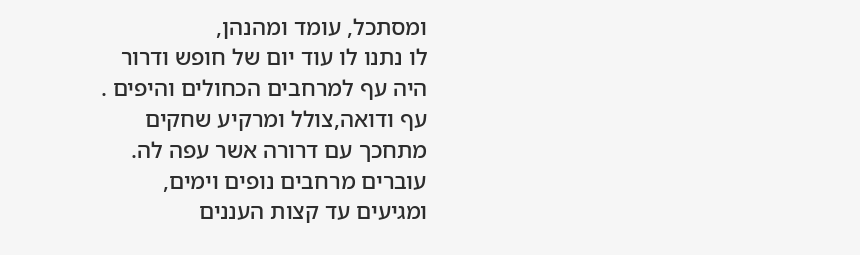ומסתכל, עומד ומהנהן,
לו נתנו לו עוד יום של חופש ודרור
היה עף למרחבים הכחולים והיפים .
עף ודואה,צולל ומרקיע שחקים
מתחכך עם דרורה אשר עפה לה.
עוברים מרחבים נופים וימים,
ומגיעים עד קצות העננים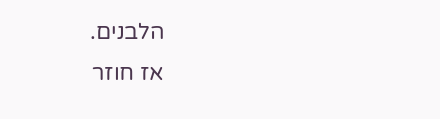הלבנים.
אז חוזר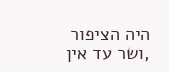היה הציפור ,ושר עד אין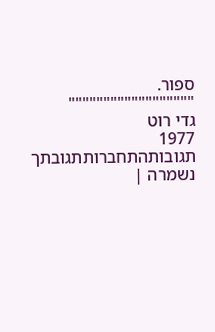ספור.
""""""""""""""""""
גדי רוט
1977
תגובותהתחברותתגובתך נשמרה |